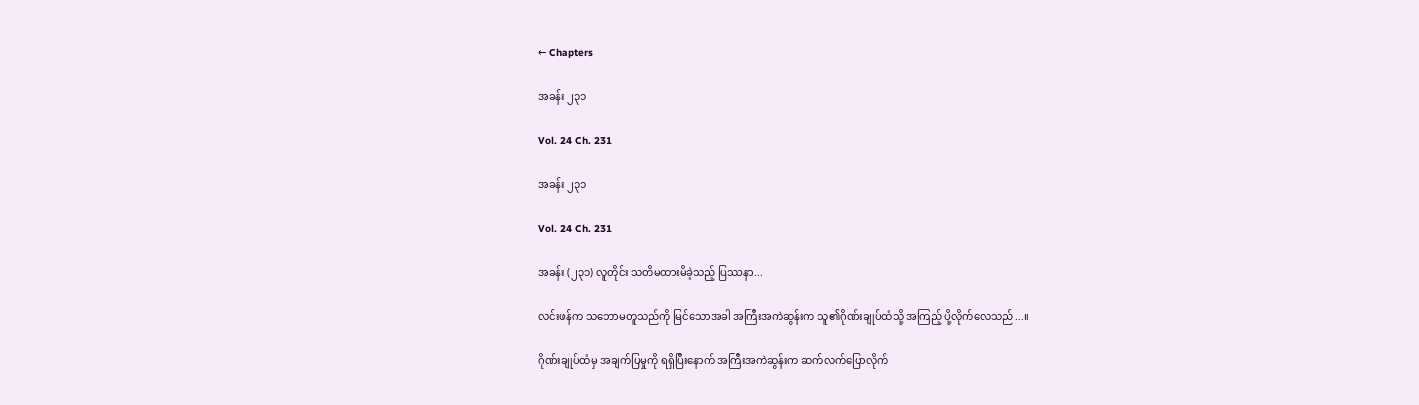← Chapters

အခန်း ၂၃၁

Vol. 24 Ch. 231

အခန်း ၂၃၁

Vol. 24 Ch. 231

အခန်း (၂၃၁) လူတိုင်း သတိမထားမိခဲ့သည့် ပြဿနာ...

လင်းဖန်က သဘောမတူသည်ကို မြင်သောအခါ အကြီးအကဲဆွန်းက သူ၏ဂိုဏ်းချုပ်ထံသို့ အကြည့် ပို့လိုက်လေသည်...။

ဂိုဏ်းချုပ်ထံမှ အချက်ပြမှုကို ရရှိပြီးနောက် အကြီးအကဲဆွန်းက ဆက်လက်ပြောလိုက်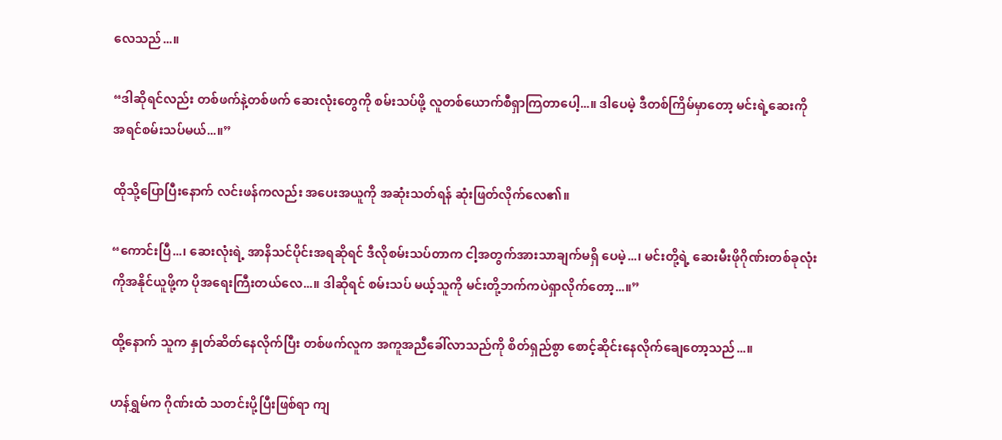လေသည်...။

“ဒါဆိုရင်လည်း တစ်ဖက်နဲ့တစ်ဖက် ဆေးလုံးတွေကို စမ်းသပ်ဖို့ လူတစ်ယောက်စီရှာကြတာပေါ့...။ ဒါပေမဲ့ ဒီတစ်ကြိမ်မှာတော့ မင်းရဲ့ဆေးကို အရင်စမ်းသပ်မယ်...။”

ထိုသို့ပြောပြီးနောက် လင်းဖန်ကလည်း အပေးအယူကို အဆုံးသတ်ရန် ဆုံးဖြတ်လိုက်လေ၏။

“ကောင်းပြီ...၊ ဆေးလုံးရဲ့ အာနိသင်ပိုင်းအရဆိုရင် ဒီလိုစမ်းသပ်တာက ငါ့အတွက်အားသာချက်မရှိ ပေမဲ့...၊ မင်းတို့ရဲ့ ဆေးမီးဖိုဂိုဏ်းတစ်ခုလုံးကိုအနိုင်ယူဖို့က ပိုအရေးကြီးတယ်လေ...။ ဒါဆိုရင် စမ်းသပ် မယ့်သူကို မင်းတို့ဘက်ကပဲရှာလိုက်တော့...။”

ထို့နောက် သူက နှုတ်ဆိတ်နေလိုက်ပြီး တစ်ဖက်လူက အကူအညီခေါ်လာသည်ကို စိတ်ရှည်စွာ စောင့်ဆိုင်းနေလိုက်ချေတော့သည်...။

ဟန်ရွှမ်က ဂိုဏ်းထံ သတင်းပို့ပြီးဖြစ်ရာ ကျ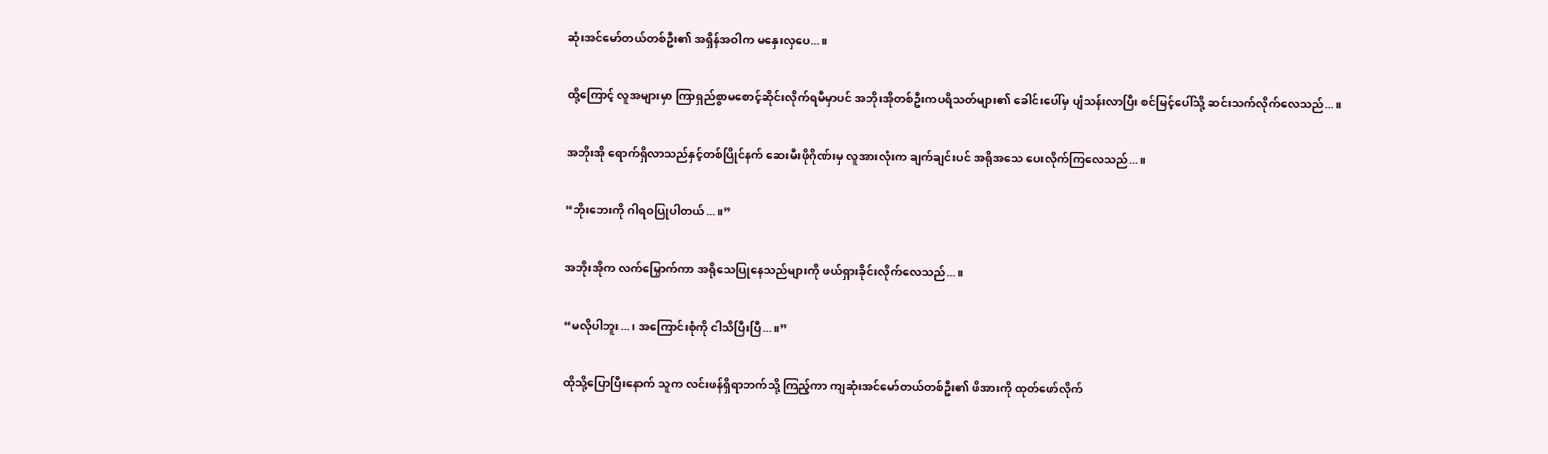ဆုံးအင်မော်တယ်တစ်ဦး၏ အရှိန်အဝါက မနှေးလှပေ...။

ထို့ကြောင့် လူအများမှာ ကြာရှည်စွာမစောင့်ဆိုင်းလိုက်ရမီမှာပင် အဘိုးအိုတစ်ဦးကပရိသတ်များ၏ ခေါင်းပေါ်မှ ပျံသန်းလာပြီး စင်မြင့်ပေါ်သို့ ဆင်းသက်လိုက်လေသည်...။

အဘိုးအို ရောက်ရှိလာသည်နှင့်တစ်ပြိုင်နက် ဆေးမီးဖိုဂိုဏ်းမှ လူအားလုံးက ချက်ချင်းပင် အရိုအသေ ပေးလိုက်ကြလေသည်...။

“ဘိုးဘေးကို ဂါရဝပြုပါတယ်...။”

အဘိုးအိုက လက်မြှောက်ကာ အရိုသေပြုနေသည်များကို ဖယ်ရှားခိုင်းလိုက်လေသည်...။

“မလိုပါဘူး...၊ အကြောင်းစုံကို ငါသိပြီးပြီ...။”

ထိုသို့ပြောပြီးနောက် သူက လင်းဖန်ရှိရာဘက်သို့ ကြည့်ကာ ကျဆုံးအင်မော်တယ်တစ်ဦး၏ ဖိအားကို ထုတ်ဖော်လိုက်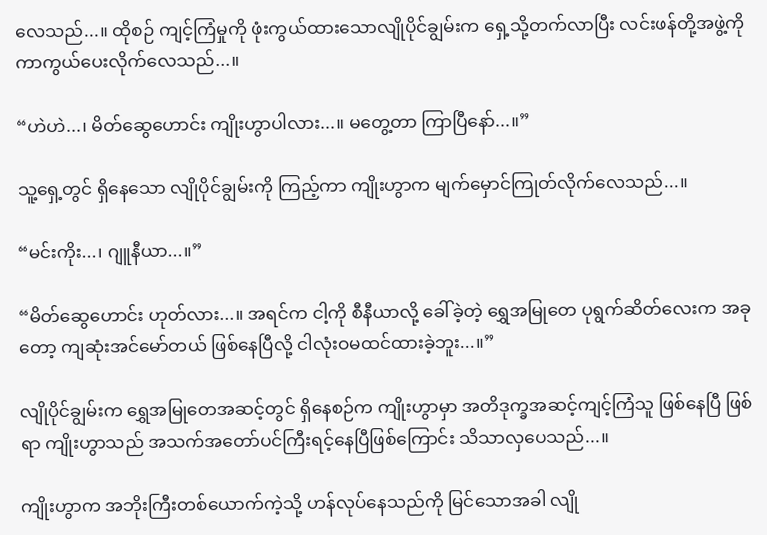လေသည်...။ ထိုစဉ် ကျင့်ကြံမှုကို ဖုံးကွယ်ထားသောလျိုပိုင်ချွမ်းက ရှေ့သို့တက်လာပြီး လင်းဖန်တို့အဖွဲ့ကို ကာကွယ်ပေးလိုက်လေသည်...။

“ဟဲဟဲ...၊ မိတ်ဆွေဟောင်း ကျိုးဟွာပါလား...။ မတွေ့တာ ကြာပြီနော်...။”

သူ့ရှေ့တွင် ရှိနေသော လျိုပိုင်ချွမ်းကို ကြည့်ကာ ကျိုးဟွာက မျက်မှောင်ကြုတ်လိုက်လေသည်...။

“မင်းကိုး...၊ ဂျူနီယာ...။”

“မိတ်ဆွေဟောင်း ဟုတ်လား...။ အရင်က ငါ့ကို စီနီယာလို့ ခေါ်ခဲ့တဲ့ ရွှေအမြုတေ ပုရွက်ဆိတ်လေးက အခုတော့ ကျဆုံးအင်မော်တယ် ဖြစ်နေပြီလို့ ငါလုံးဝမထင်ထားခဲ့ဘူး...။”

လျိုပိုင်ချွမ်းက ရွှေအမြုတေအဆင့်တွင် ရှိနေစဉ်က ကျိုးဟွာမှာ အတိဒုက္ခအဆင့်ကျင့်ကြံသူ ဖြစ်နေပြီ ဖြစ်ရာ ကျိုးဟွာသည် အသက်အတော်ပင်ကြီးရင့်နေပြီဖြစ်ကြောင်း သိသာလှပေသည်...။

ကျိုးဟွာက အဘိုးကြီးတစ်ယောက်ကဲ့သို့ ဟန်လုပ်နေသည်ကို မြင်သောအခါ လျို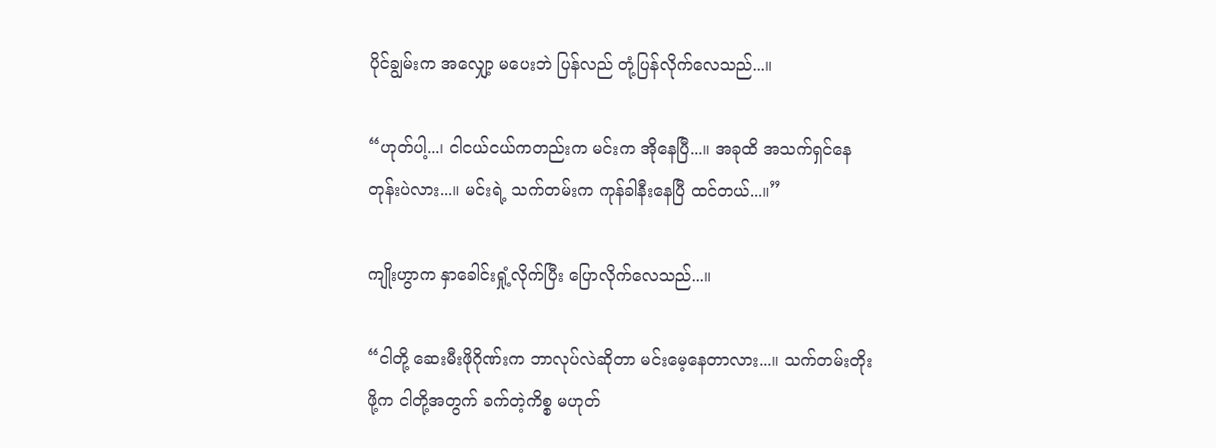ပိုင်ချွမ်းက အလျှော့ မပေးဘဲ ပြန်လည် တုံ့ပြန်လိုက်လေသည်...။

“ဟုတ်ပါ့...၊ ငါငယ်ငယ်ကတည်းက မင်းက အိုနေပြီ...။ အခုထိ အသက်ရှင်နေတုန်းပဲလား...။ မင်းရဲ့ သက်တမ်းက ကုန်ခါနီးနေပြီ ထင်တယ်...။”

ကျိုးဟွာက နှာခေါင်းရှုံ့လိုက်ပြီး ပြောလိုက်လေသည်...။

“ငါတို့ ဆေးမီးဖိုဂိုဏ်းက ဘာလုပ်လဲဆိုတာ မင်းမေ့နေတာလား...။ သက်တမ်းတိုးဖို့က ငါတို့အတွက် ခက်တဲ့ကိစ္စ မဟုတ်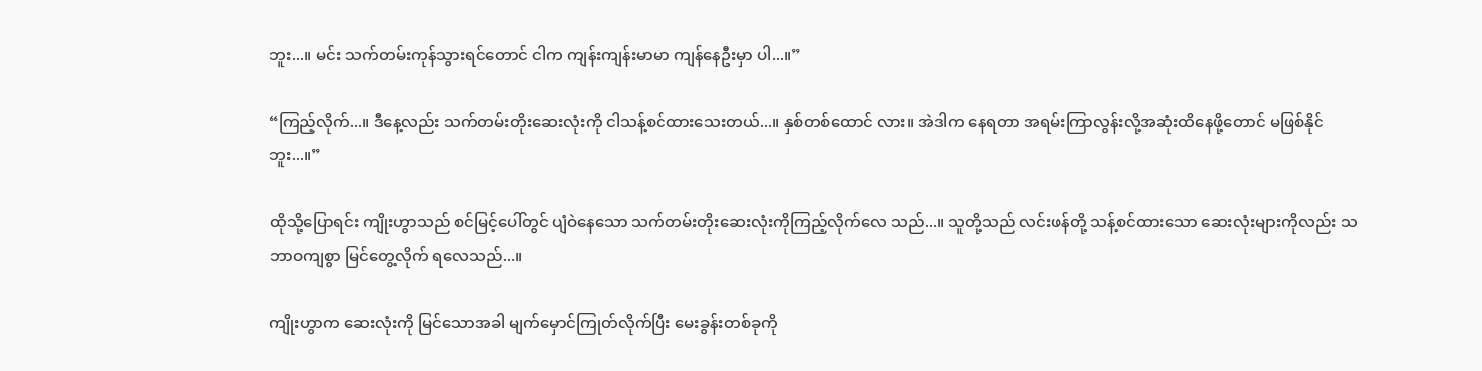ဘူး...။ မင်း သက်တမ်းကုန်သွားရင်တောင် ငါက ကျန်းကျန်းမာမာ ကျန်နေဦးမှာ ပါ...။”

“ကြည့်လိုက်...။ ဒီနေ့လည်း သက်တမ်းတိုးဆေးလုံးကို ငါသန့်စင်ထားသေးတယ်...။ နှစ်တစ်ထောင် လား။ အဲဒါက နေရတာ အရမ်းကြာလွန်းလို့အဆုံးထိနေဖို့တောင် မဖြစ်နိုင်ဘူး...။”

ထိုသို့ပြောရင်း ကျိုးဟွာသည် စင်မြင့်ပေါ်တွင် ပျံဝဲနေသော သက်တမ်းတိုးဆေးလုံးကိုကြည့်လိုက်လေ သည်...။ သူတို့သည် လင်းဖန်တို့ သန့်စင်ထားသော ဆေးလုံးများကိုလည်း သဘာဝကျစွာ မြင်တွေ့လိုက် ရလေသည်...။

ကျိုးဟွာက ဆေးလုံးကို မြင်သောအခါ မျက်မှောင်ကြုတ်လိုက်ပြီး မေးခွန်းတစ်ခုကို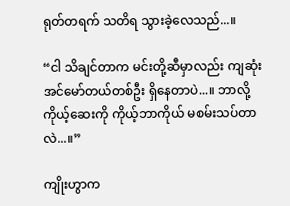ရုတ်တရက် သတိရ သွားခဲ့လေသည်...။

“ငါ သိချင်တာက မင်းတို့ဆီမှာလည်း ကျဆုံးအင်မော်တယ်တစ်ဦး ရှိနေတာပဲ...။ ဘာလို့ ကိုယ့်ဆေးကို ကိုယ့်ဘာကိုယ် မစမ်းသပ်တာလဲ...။”

ကျိုးဟွာက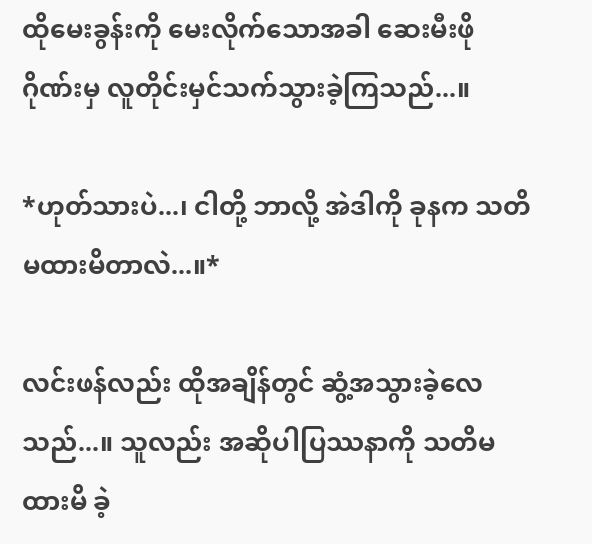ထိုမေးခွန်းကို မေးလိုက်သောအခါ ဆေးမီးဖိုဂိုဏ်းမှ လူတိုင်းမှင်သက်သွားခဲ့ကြသည်...။

*ဟုတ်သားပဲ...၊ ငါတို့ ဘာလို့ အဲဒါကို ခုနက သတိမထားမိတာလဲ...။*

လင်းဖန်လည်း ထိုအချိန်တွင် ဆွံ့အသွားခဲ့လေသည်...။ သူလည်း အဆိုပါပြဿနာကို သတိမထားမိ ခဲ့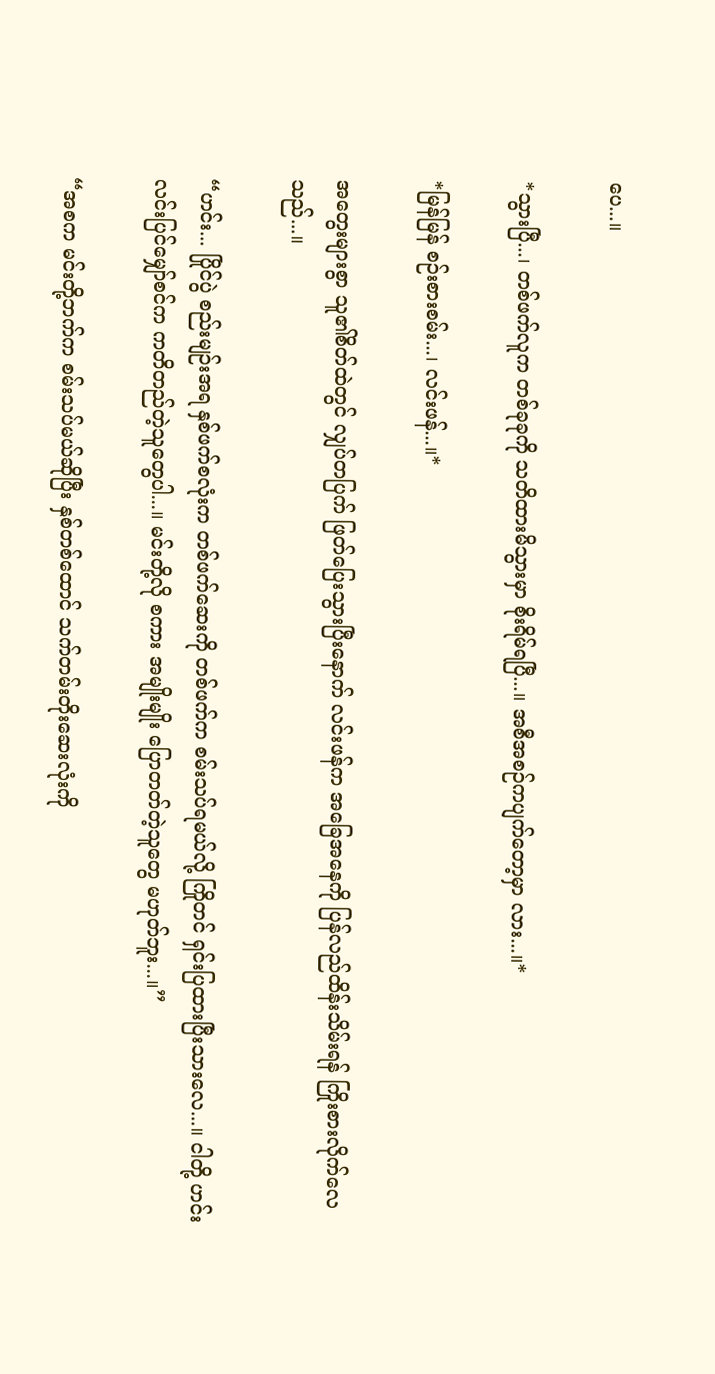ပေ...။

*သွားပြီ...၊ တစ်ဖက်လူက တစ်ခုခုကို သတိထားမိသွားမှာ စိုးရိမ်ရပြီ...။ အစီအစဉ်ကပျက်တော့မှာ လား...။*

*မြန်မြန် စဉ်းစားစမ်း...၊ လင်းဖန်...။*

အတွေးများစွာ သူ၏စိတ်ထဲတွင် လျှပ်တပြက် ဖြတ်ပြေးသွားပြီးနောက် လင်းဖန်က အခြေအနေကို ပြန်လည်ထိန်းသိမ်းရန် ကြိုးစားလိုက်လေသည်...။

“ဟင်း... ပြိုင်ပွဲ စည်းမျဉ်းအရ နှစ်ဖက်စလုံးက တစ်ဖက်ဆေးကို တစ်ဖက်က စမ်းသပ်ရမယ်လို့ ကြိုတင် ရှင်းပြထားပြီးသားလေ...။ ငါတို့ ဟင်းလင်းပြင်မျှော်စင်က ကတိတည်တဲ့သူတွေပါ...။ မင်းတို့လို စကား အမျိုးမျိုး ပြောတတ်တဲ့သူတွေ မဟုတ်ဘူး...။”

“အစက မင်းတို့ဘက်က စမ်းသပ်မယ်ဆိုပြီး နှစ်တစ်ထောင် သက်တမ်းတိုးဆေးလုံးကို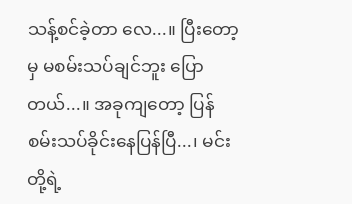သန့်စင်ခဲ့တာ လေ...။ ပြီးတော့မှ မစမ်းသပ်ချင်ဘူး ပြောတယ်...။ အခုကျတော့ ပြန်စမ်းသပ်ခိုင်းနေပြန်ပြီ...၊ မင်းတို့ရဲ့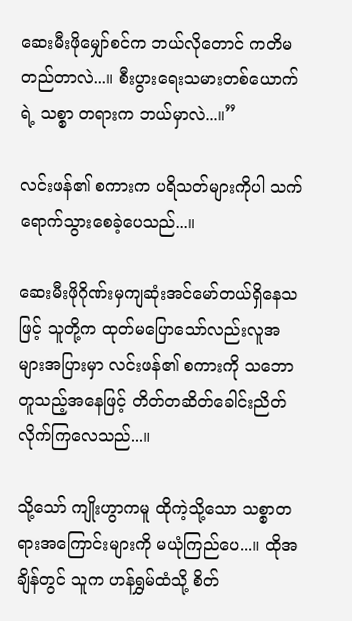ဆေးမီးဖိုမျှော်စင်က ဘယ်လိုတောင် ကတိမတည်တာလဲ...။ စီးပွားရေးသမားတစ်ယောက်ရဲ့ သစ္စာ တရားက ဘယ်မှာလဲ...။”

လင်းဖန်၏ စကားက ပရိသတ်များကိုပါ သက်ရောက်သွားစေခဲ့ပေသည်...။

ဆေးမီးဖိုဂိုဏ်းမှကျဆုံးအင်မော်တယ်ရှိနေသဖြင့် သူတို့က ထုတ်မပြောသော်လည်းလူအများအပြားမှာ လင်းဖန်၏ စကားကို သဘောတူသည့်အနေဖြင့် တိတ်တဆိတ်ခေါင်းညိတ်လိုက်ကြလေသည်...။

သို့သော် ကျိုးဟွာကမူ ထိုကဲ့သို့သော သစ္စာတရားအကြောင်းများကို မယုံကြည်ပေ...။ ထိုအချိန်တွင် သူက ဟန်ရွှမ်ထံသို့ စိတ်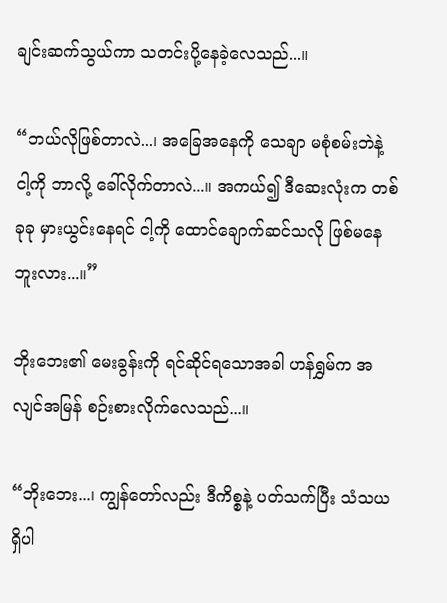ချင်းဆက်သွယ်ကာ သတင်းပို့နေခဲ့လေသည်...။

“ဘယ်လိုဖြစ်တာလဲ...၊ အခြေအနေကို သေချာ မစုံစမ်းဘဲနဲ့ ငါ့ကို ဘာလို့ ခေါ်လိုက်တာလဲ...။ အကယ်၍ ဒီဆေးလုံးက တစ်ခုခု မှားယွင်းနေရင် ငါ့ကို ထောင်ချောက်ဆင်သလို ဖြစ်မနေဘူးလား...။”

ဘိုးဘေး၏ မေးခွန်းကို ရင်ဆိုင်ရသောအခါ ဟန်ရွှမ်က အလျင်အမြန် စဉ်းစားလိုက်လေသည်...။

“ဘိုးဘေး...၊ ကျွန်တော်လည်း ဒီကိစ္စနဲ့ ပတ်သက်ပြီး သံသယရှိပါ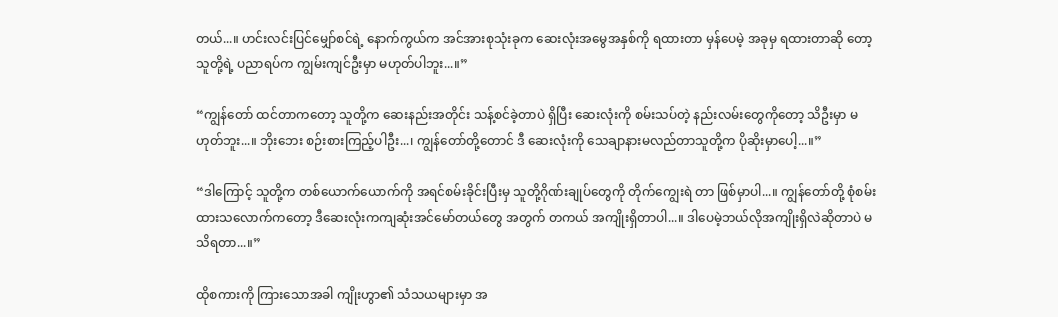တယ်...။ ဟင်းလင်းပြင်မျှော်စင်ရဲ့ နောက်ကွယ်က အင်အားစုသုံးခုက ဆေးလုံးအမွေအနှစ်ကို ရထားတာ မှန်ပေမဲ့ အခုမှ ရထားတာဆို တော့သူတို့ရဲ့ ပညာရပ်က ကျွမ်းကျင်ဦးမှာ မဟုတ်ပါဘူး...။”

“ကျွန်တော် ထင်တာကတော့ သူတို့က ဆေးနည်းအတိုင်း သန့်စင်ခဲ့တာပဲ ရှိပြီး ဆေးလုံးကို စမ်းသပ်တဲ့ နည်းလမ်းတွေကိုတော့ သိဦးမှာ မဟုတ်ဘူး...။ ဘိုးဘေး စဉ်းစားကြည့်ပါဦး...၊ ကျွန်တော်တို့တောင် ဒီ ဆေးလုံးကို သေချာနားမလည်တာသူတို့က ပိုဆိုးမှာပေါ့...။”

“ဒါကြောင့် သူတို့က တစ်ယောက်ယောက်ကို အရင်စမ်းခိုင်းပြီးမှ သူတို့ဂိုဏ်းချုပ်တွေကို တိုက်ကျွေးရဲ တာ ဖြစ်မှာပါ...။ ကျွန်တော်တို့ စုံစမ်းထားသလောက်ကတော့ ဒီဆေးလုံးကကျဆုံးအင်မော်တယ်တွေ အတွက် တကယ် အကျိုးရှိတာပါ...။ ဒါပေမဲ့ဘယ်လိုအကျိုးရှိလဲဆိုတာပဲ မသိရတာ...။”

ထိုစကားကို ကြားသောအခါ ကျိုးဟွာ၏ သံသယများမှာ အ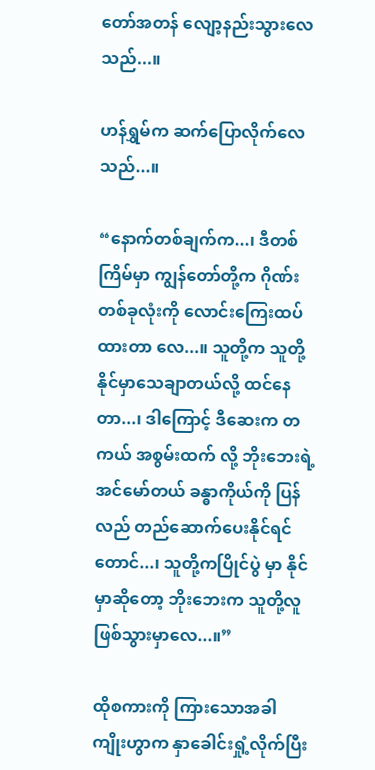တော်အတန် လျော့နည်းသွားလေသည်...။

ဟန်ရွှမ်က ဆက်ပြောလိုက်လေသည်...။

“နောက်တစ်ချက်က...၊ ဒီတစ်ကြိမ်မှာ ကျွန်တော်တို့က ဂိုဏ်းတစ်ခုလုံးကို လောင်းကြေးထပ်ထားတာ လေ...။ သူတို့က သူတို့နိုင်မှာသေချာတယ်လို့ ထင်နေတာ...၊ ဒါကြောင့် ဒီဆေးက တကယ် အစွမ်းထက် လို့ ဘိုးဘေးရဲ့အင်မော်တယ် ခန္ဓာကိုယ်ကို ပြန်လည် တည်ဆောက်ပေးနိုင်ရင်တောင်...၊ သူတို့ကပြိုင်ပွဲ မှာ နိုင်မှာဆိုတော့ ဘိုးဘေးက သူတို့လူဖြစ်သွားမှာလေ...။”

ထိုစကားကို ကြားသောအခါ ကျိုးဟွာက နှာခေါင်းရှုံ့လိုက်ပြီး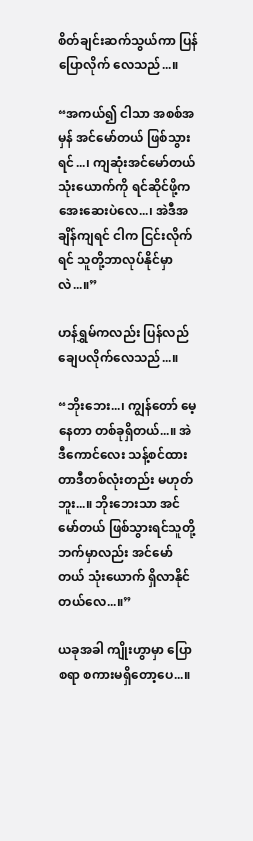စိတ်ချင်းဆက်သွယ်ကာ ပြန်ပြောလိုက် လေသည်...။

“အကယ်၍ ငါသာ အစစ်အမှန် အင်မော်တယ် ဖြစ်သွားရင်...၊ ကျဆုံးအင်မော်တယ် သုံးယောက်ကို ရင်ဆိုင်ဖို့က အေးဆေးပဲလေ...၊ အဲဒီအချိန်ကျရင် ငါက ငြင်းလိုက်ရင် သူတို့ဘာလုပ်နိုင်မှာလဲ...။”

ဟန်ရွှမ်ကလည်း ပြန်လည် ချေပလိုက်လေသည်...။

“ဘိုးဘေး...၊ ကျွန်တော် မေ့နေတာ တစ်ခုရှိတယ်...။ အဲဒီကောင်လေး သန့်စင်ထားတာဒီတစ်လုံးတည်း မဟုတ်ဘူး...။ ဘိုးဘေးသာ အင်မော်တယ် ဖြစ်သွားရင်သူတို့ဘက်မှာလည်း အင်မော်တယ် သုံးယောက် ရှိလာနိုင်တယ်လေ...။”

ယခုအခါ ကျိုးဟွာမှာ ပြောစရာ စကားမရှိတော့ပေ...။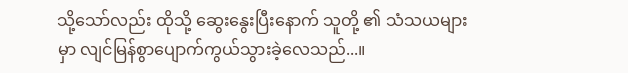သို့သော်လည်း ထိုသို့ ဆွေးနွေးပြီးနောက် သူတို့ ၏ သံသယများမှာ လျင်မြန်စွာပျောက်ကွယ်သွားခဲ့လေသည်...။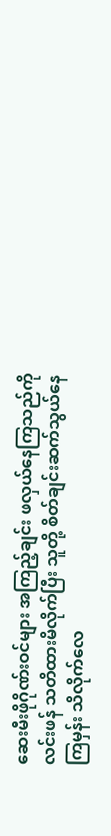ဆေးမီးဖိုဂိုဏ်းဝင်များ အကြည့်ချင်း ဖလှယ်နေကြသည်ကို လင်းဖန် သတိထားမိလိုက်ပြီး သူတို့ စိတ်ချင်းဆက်သွယ်နေကြမှန်း သိလိုက်လေ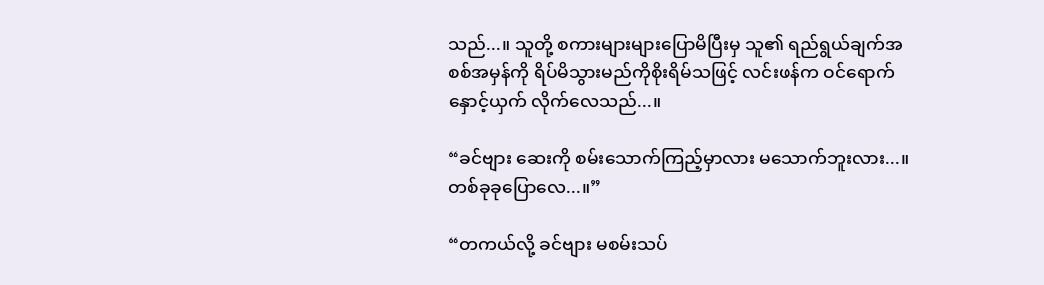သည်...။ သူတို့ စကားများများပြောမိပြီးမှ သူ၏ ရည်ရွယ်ချက်အစစ်အမှန်ကို ရိပ်မိသွားမည်ကိုစိုးရိမ်သဖြင့် လင်းဖန်က ဝင်ရောက်နှောင့်ယှက် လိုက်လေသည်...။

“ခင်ဗျား ဆေးကို စမ်းသောက်ကြည့်မှာလား မသောက်ဘူးလား...။ တစ်ခုခုပြောလေ...။”

“တကယ်လို့ ခင်ဗျား မစမ်းသပ်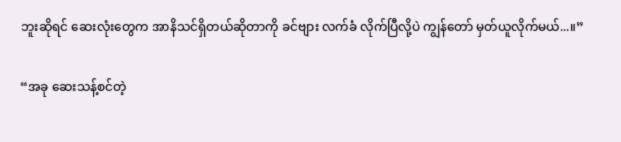ဘူးဆိုရင် ဆေးလုံးတွေက အာနိသင်ရှိတယ်ဆိုတာကို ခင်ဗျား လက်ခံ လိုက်ပြီလို့ပဲ ကျွန်တော် မှတ်ယူလိုက်မယ်...။”

“အခု ဆေးသန့်စင်တဲ့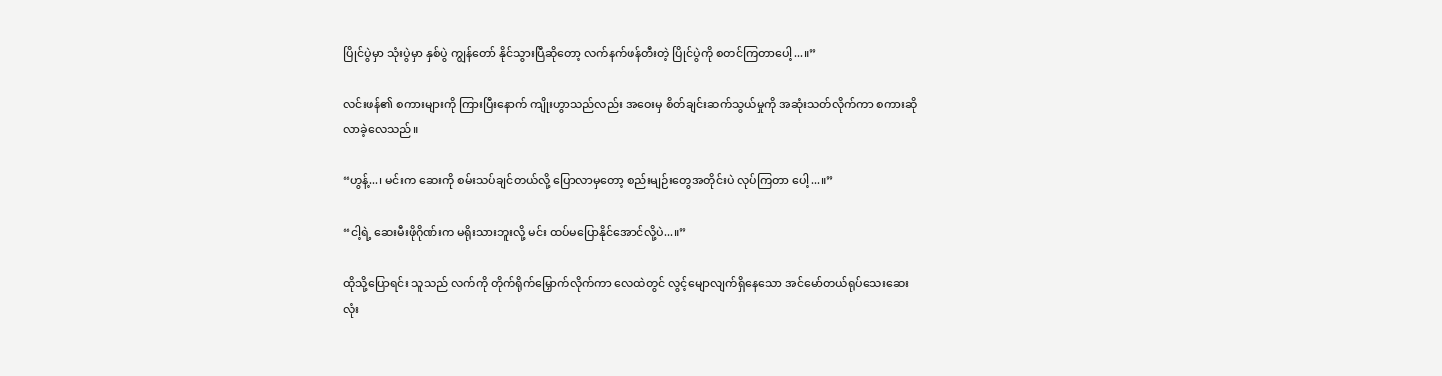ပြိုင်ပွဲမှာ သုံးပွဲမှာ နှစ်ပွဲ ကျွန်တော် နိုင်သွားပြီဆိုတော့ လက်နက်ဖန်တီးတဲ့ ပြိုင်ပွဲကို စတင်ကြတာပေါ့...။”

လင်းဖန်၏ စကားများကို ကြားပြီးနောက် ကျိုးဟွာသည်လည်း အဝေးမှ စိတ်ချင်းဆက်သွယ်မှုကို အဆုံးသတ်လိုက်ကာ စကားဆိုလာခဲ့လေသည်။

“ဟွန့်...၊ မင်းက ဆေးကို စမ်းသပ်ချင်တယ်လို့ ပြောလာမှတော့ စည်းမျဉ်းတွေအတိုင်းပဲ လုပ်ကြတာ ပေါ့...။”

“ငါ့ရဲ့ ဆေးမီးဖိုဂိုဏ်းက မရိုးသားဘူးလို့ မင်း ထပ်မပြောနိုင်အောင်လို့ပဲ...။”

ထိုသို့ပြောရင်း သူသည် လက်ကို တိုက်ရိုက်မြှောက်လိုက်ကာ လေထဲတွင် လွင့်မျောလျက်ရှိနေသော အင်မော်တယ်ရုပ်သေးဆေးလုံး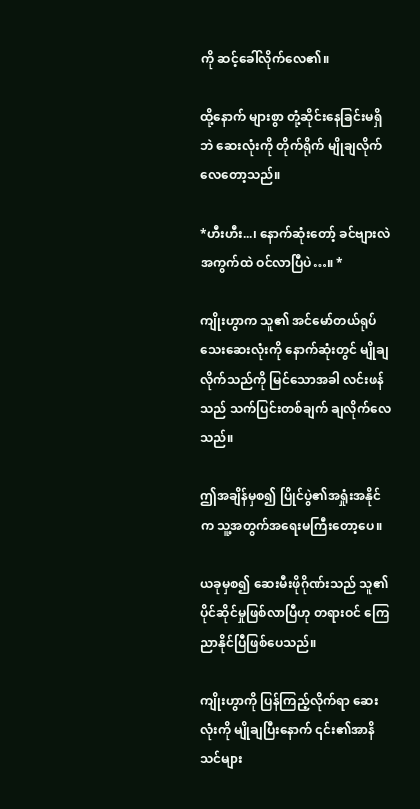ကို ဆင့်ခေါ်လိုက်လေ၏။

ထို့နောက် များစွာ တုံ့ဆိုင်းနေခြင်းမရှိဘဲ ဆေးလုံးကို တိုက်ရိုက် မျိုချလိုက်လေတော့သည်။

*ဟီးဟီး...၊ နောက်ဆုံးတော့် ခင်ဗျားလဲ အကွက်ထဲ ဝင်လာပြီပဲ…။ *

ကျိုးဟွာက သူ၏ အင်မော်တယ်ရုပ်သေးဆေးလုံးကို နောက်ဆုံးတွင် မျိုချလိုက်သည်ကို မြင်သောအခါ လင်းဖန်သည် သက်ပြင်းတစ်ချက် ချလိုက်လေသည်။

ဤအချိန်မှစ၍ ပြိုင်ပွဲ၏အရှုံးအနိုင်က သူ့အတွက်အရေးမကြီးတော့ပေ။

ယခုမှစ၍ ဆေးမီးဖိုဂိုဏ်းသည် သူ၏ပိုင်ဆိုင်မှုဖြစ်လာပြီဟု တရားဝင် ကြေညာနိုင်ပြီဖြစ်ပေသည်။

ကျိုးဟွာကို ပြန်ကြည့်လိုက်ရာ ဆေးလုံးကို မျိုချပြီးနောက် ၎င်း၏အာနိသင်များ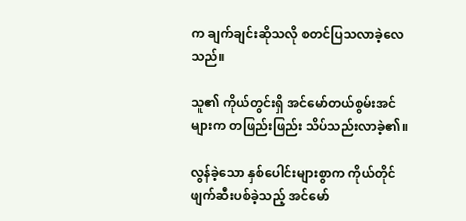က ချက်ချင်းဆိုသလို စတင်ပြသလာခဲ့လေသည်။

သူ၏ ကိုယ်တွင်းရှိ အင်မော်တယ်စွမ်းအင်များက တဖြည်းဖြည်း သိပ်သည်းလာခဲ့၏။

လွန်ခဲ့သော နှစ်ပေါင်းများစွာက ကိုယ်တိုင်ဖျက်ဆီးပစ်ခဲ့သည့် အင်မော်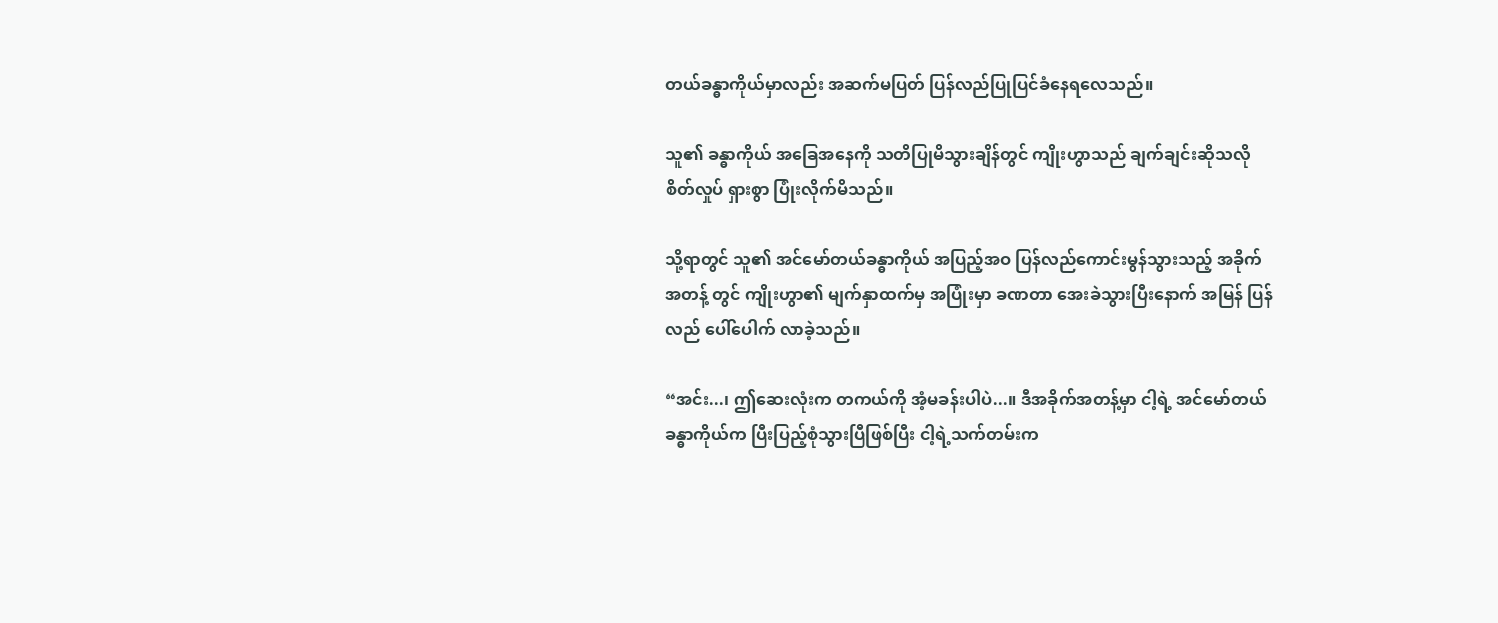တယ်ခန္ဓာကိုယ်မှာလည်း အဆက်မပြတ် ပြန်လည်ပြုပြင်ခံနေရလေသည်။

သူ၏ ခန္ဓာကိုယ် အခြေအနေကို သတိပြုမိသွားချိန်တွင် ကျိုးဟွာသည် ချက်ချင်းဆိုသလို စိတ်လှုပ် ရှားစွာ ပြုံးလိုက်မိသည်။

သို့ရာတွင် သူ၏ အင်မော်တယ်ခန္ဓာကိုယ် အပြည့်အဝ ပြန်လည်ကောင်းမွန်သွားသည့် အခိုက်အတန့် တွင် ကျိုးဟွာ၏ မျက်နှာထက်မှ အပြုံးမှာ ခဏတာ အေးခဲသွားပြီးနောက် အမြန် ပြန်လည် ပေါ်ပေါက် လာခဲ့သည်။

“အင်း...၊ ဤဆေးလုံးက တကယ်ကို အံ့မခန်းပါပဲ...။ ဒီအခိုက်အတန့်မှာ ငါ့ရဲ့ အင်မော်တယ်ခန္ဓာကိုယ်က ပြီးပြည့်စုံသွားပြီဖြစ်ပြီး ငါ့ရဲ့သက်တမ်းက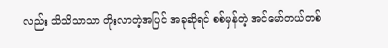လည်း သိသိသာသာ တိုးလာတဲ့အပြင် အခုဆိုရင် စစ်မှန်တဲ့ အင်မော်တယ်တစ်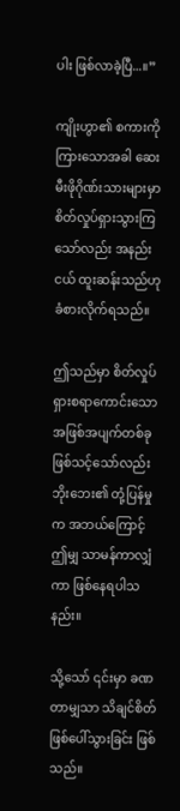ပါး ဖြစ်လာခဲ့ပြီ...။”

ကျိုးဟွာ၏ စကားကို ကြားသောအခါ ဆေးမီးဖိုဂိုဏ်းသားများမှာ စိတ်လှုပ်ရှားသွားကြသော်လည်း အနည်းငယ် ထူးဆန်းသည်ဟု ခံစားလိုက်ရသည်။

ဤသည်မှာ စိတ်လှုပ်ရှားစရာကောင်းသော အဖြစ်အပျက်တစ်ခု ဖြစ်သင့်သော်လည်း ဘိုးဘေး၏ တုံ့ပြန်မှုက အဘယ်ကြောင့် ဤမျှ သာမန်ကာလျှံကာ ဖြစ်နေရပါသနည်း။

သို့သော် ၎င်းမှာ ခဏတာမျှသာ သိချင်စိတ်ဖြစ်ပေါ်သွားခြင်း ဖြစ်သည်။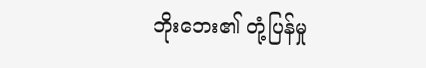ဘိုးဘေး၏ တုံ့ပြန်မှု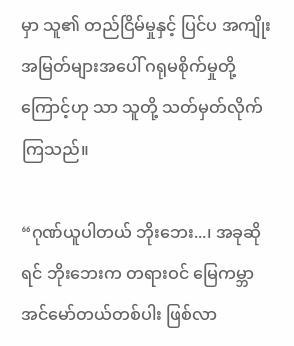မှာ သူ၏ တည်ငြိမ်မှုနှင့် ပြင်ပ အကျိုးအမြတ်များအပေါ် ဂရုမစိုက်မှုတို့ကြောင့်ဟု သာ သူတို့ သတ်မှတ်လိုက်ကြသည်။

“ဂုဏ်ယူပါတယ် ဘိုးဘေး...၊ အခုဆိုရင် ဘိုးဘေးက တရားဝင် မြေကမ္ဘာအင်မော်တယ်တစ်ပါး ဖြစ်လာ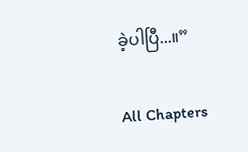ခဲ့ပါပြီ...။”

All Chapters